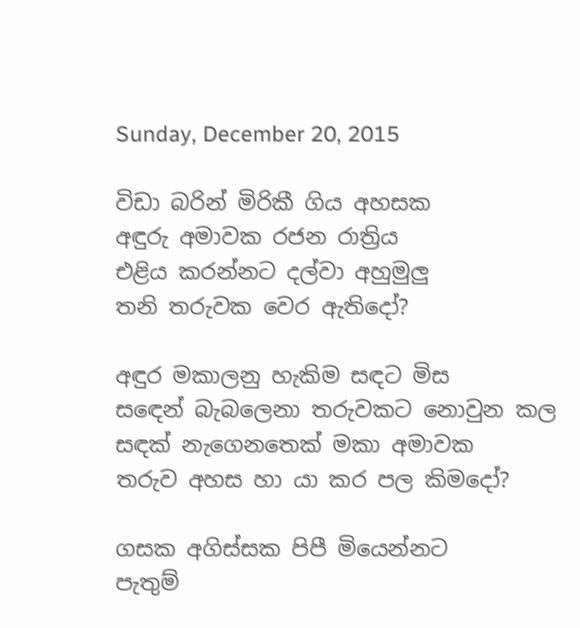Sunday, December 20, 2015

විඩා බරින් මිරිකී ගිය අහසක
අඳුරු අමාවක රජන රාත්‍රිය
එළිය කරන්නට දල්වා අහුමුලු
තනි තරුවක වෙර ඇතිදෝ?

අඳුර මකාලනු හැකිම සඳට මිස
සඳෙන් බැබලෙනා තරුවකට නොවුන කල
සඳක් නැගෙනතෙක් මකා අමාවක
තරුව අහස හා යා කර පල කිමදෝ?

ගසක අගිස්සක පිපී මියෙන්නට
පැතුම්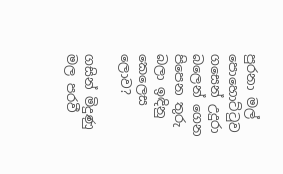පුරනා මල් පොහොට්ටුව
ගසෙන් උදුරා බලෙන් ගෙන
පිපෙන තුරු බලා ඉඳිනු කෙලෙස ලොව?

ගසින් මිදුණු මල පරවී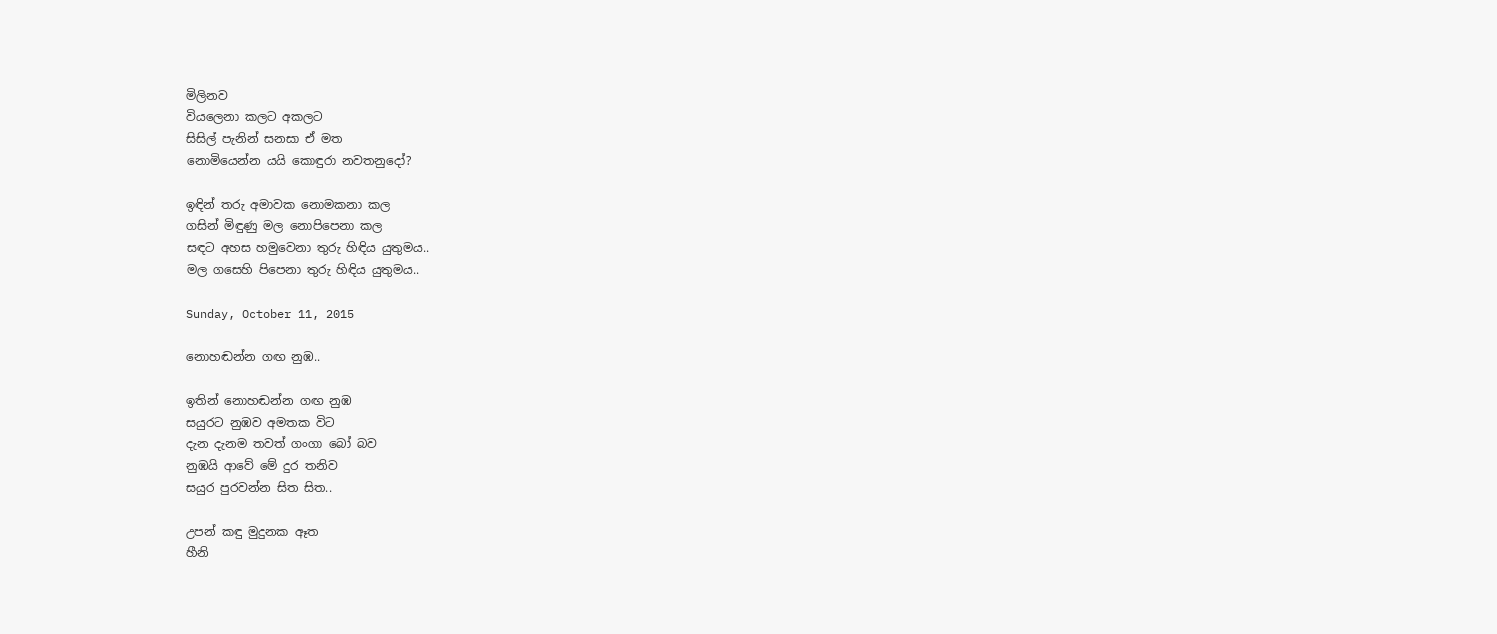මිලිනව
වියලෙනා කලට අකලට
සිසිල් පැනින් සනසා ඒ මත
නොමියෙන්න යයි කොඳුරා නවතනුදෝ?

ඉඳින් තරු අමාවක නොමකනා කල
ගසින් මිඳුණු මල නොපිපෙනා කල
සඳට අහස හමුවෙනා තුරු හිඳිය යුතුමය..
මල ගසෙහි පිපෙනා තුරු හිඳිය යුතුමය..

Sunday, October 11, 2015

නොහඬන්න ගඟ නුඹ..

ඉතින් නොහඬන්න ගඟ නුඹ
සයුරට නුඹව අමතක විට
දැන දැනම තවත් ගංගා බෝ බව
නුඹයි ආවේ මේ දුර තනිව
සයුර පුරවන්න සිත සිත..

උපන් කඳු මුදුනක ඈත
හීනි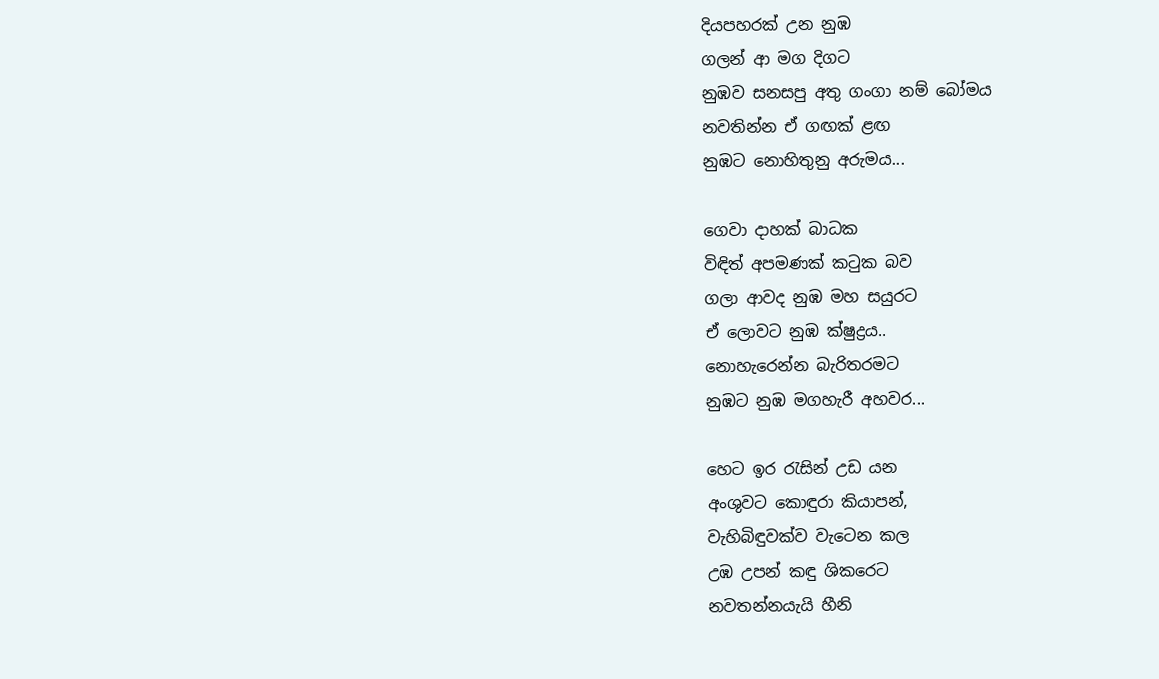දියපහරක් උන නුඹ
ගලන් ආ මග දිගට
නුඹව සනසපු අතු ගංගා නම් බෝමය
නවතින්න ඒ ගඟක් ළඟ
නුඹට නොහිතුනු අරුමය...

ගෙවා දාහක් බාධක
විඳිත් අපමණක් කටුක බව
ගලා ආවද නුඹ මහ සයුරට
ඒ ලොවට නුඹ ක්ෂුද්‍රය..
නොහැරෙන්න බැරිතරමට
නුඹට නුඹ මගහැරී අහවර...

හෙට ඉර රැසින් උඩ යන
අංශුවට කොඳුරා කියාපන්,
වැහිබිඳුවක්ව වැටෙන කල
උඹ උපන් කඳු ශිකරෙට
නවතන්නයැයි හීනි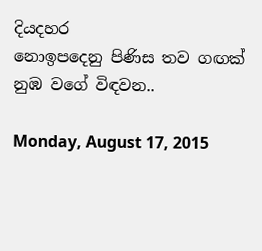දියදහර
නොඉපදෙනු පිණිස තව ගඟක්
නුඹ වගේ විඳවන..

Monday, August 17, 2015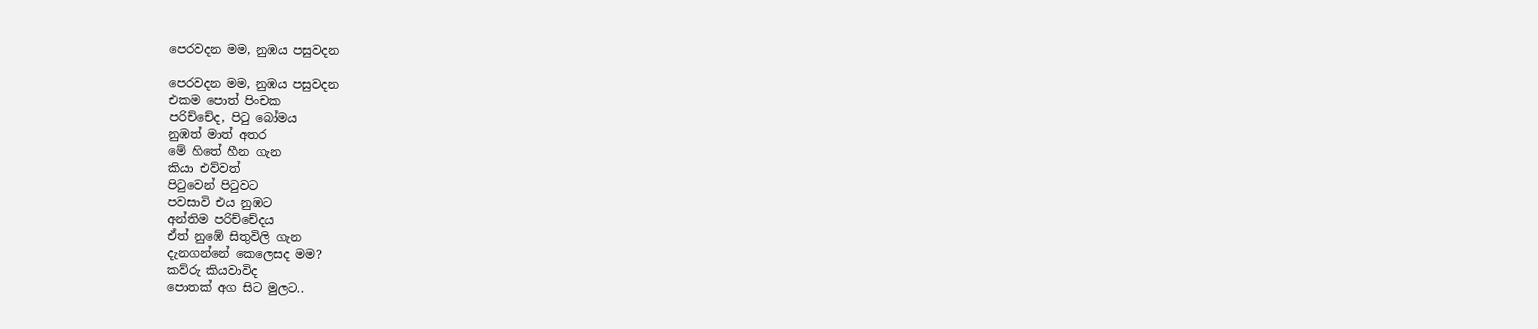පෙරවදන මම, නුඹය පසුවදන

පෙරවදන මම, නුඹය පසුවදන
එකම පොත් පිංචක
පරිච්චේද, පිටු බෝමය
නුඹත් මාත් අතර
මේ හිතේ හීන ගැන
කියා එව්වත්
පිටුවෙන් පිටුවට
පවසාවි එය නුඹට
අන්තිම පරිච්චේදය
ඒත් නුඹේ සිතුවිලි ගැන
දැනගන්නේ කෙලෙසද මම?
කව්රු කියවාවිද
පොතක් අග සිට මුලට..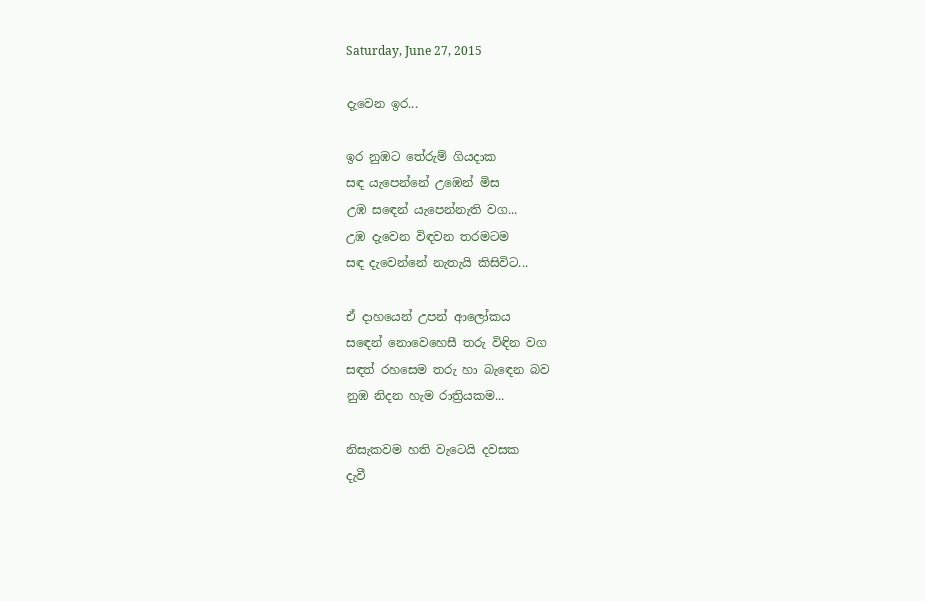Saturday, June 27, 2015

දැවෙන ඉර...

ඉර නුඹට තේරුම් ගියදාක
සඳ යැපෙන්නේ උඹෙන් මිස
උඹ සඳෙන් යැපෙන්නැති වග...
උඹ දැවෙන විඳවන තරමටම
සඳ දැවෙන්නේ නැතැයි කිසිවිට...

ඒ දාහයෙන් උපන් ආලෝකය
සඳෙන් නොවෙහෙසී තරු විඳින වග
සඳත් රහසෙම තරු හා බැඳෙන බව
නුඹ නිදන හැම රාත්‍රියකම...

නිසැකවම හති වැටෙයි දවසක
දැවී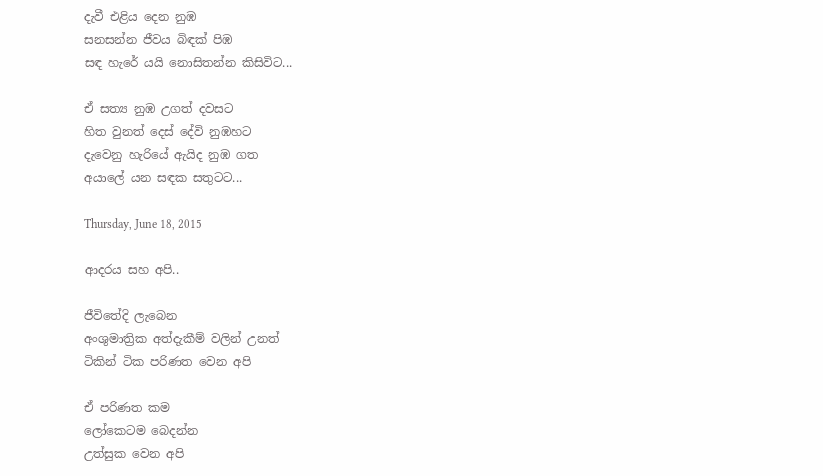දැවී එළිය දෙන නුඹ
සනසන්න ජීවය බිඳක් පිඹ
සඳ හැරේ යයි නොසිතන්න කිසිවිට...

ඒ සත්‍ය නුඹ උගත් දවසට
හිත වුනත් දෙස් දේවි නුඹහට
දැවෙනු හැරියේ ඇයිද නුඹ ගත
අයාලේ යන සඳක සතුටට...

Thursday, June 18, 2015

ආදරය සහ අපි..

ජීවිතේදි ලැබෙන
අංශුමාත්‍රික අත්දැකීම් වලින් උනත්
ටිකින් ටික පරිණත වෙන අපි

ඒ පරිණත කම
ලෝකෙටම බෙදන්න
උත්සුක වෙන අපි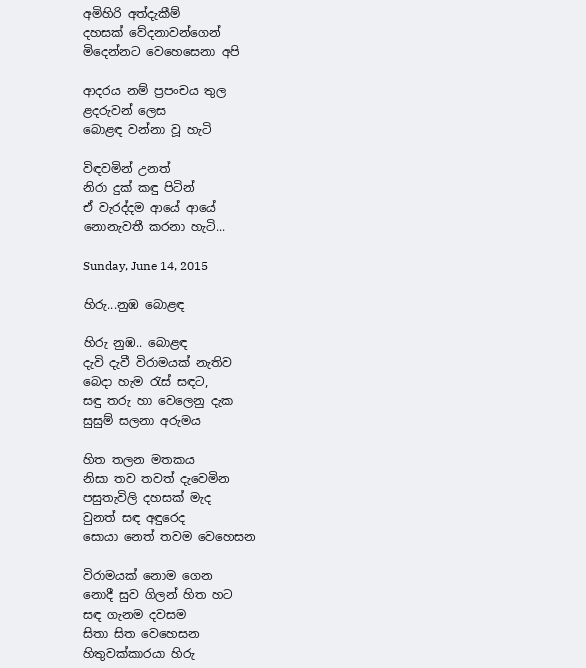අමිහිරි අත්දැකීම්
දහසක් වේදනාවන්ගෙන්
මිදෙන්නට වෙහෙසෙනා අපි

ආදරය නම් ප්‍රපංචය තුල
ළදරුවන් ලෙස
බොළඳ වන්නා වූ හැටි

විඳවමින් උනත්
නිරා දුක් කඳු පිටින්
ඒ වැරද්දම ආයේ ආයේ
නොනැවතී කරනා හැටි...

Sunday, June 14, 2015

හිරු...නුඹ බොළඳ

හිරු නුඹ.. බොළඳ
දැවි දැවී විරාමයක් නැතිව
බෙදා හැම රැස් සඳට,
සඳු තරු හා වෙලෙනු දැක
සුසුම් සලනා අරුමය

හිත තලන මතකය
නිසා තව තවත් දැවෙමින
පසුතැවිලි දහසක් මැද
වුනත් සඳ අඳුරෙද
සොයා නෙත් තවම වෙහෙසන

විරාමයක් නොම ගෙන
නොදී සුව ගිලන් හිත හට
සඳ ගැනම දවසම
සිතා සිත වෙහෙසන
හිතුවක්කාරයා හිරු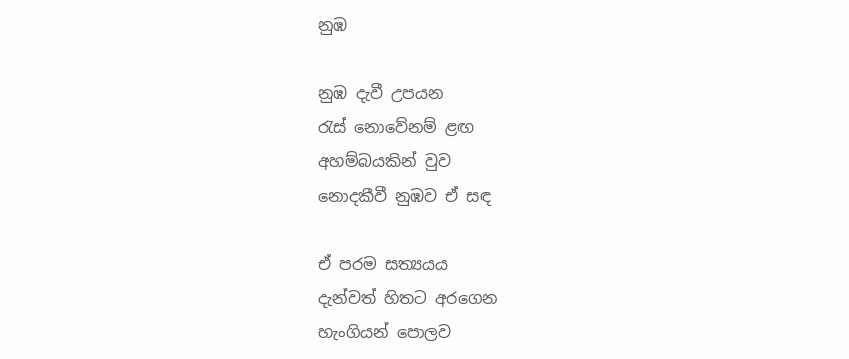නුඹ

නුඹ දැවී උපයන
රැස් නොවේනම් ළඟ
අහම්බයකින් වුව
නොදකීවී නුඹව ඒ සඳ

ඒ පරම සත්‍යයය
දැන්වත් හිතට අරගෙන
හැංගියන් පොලව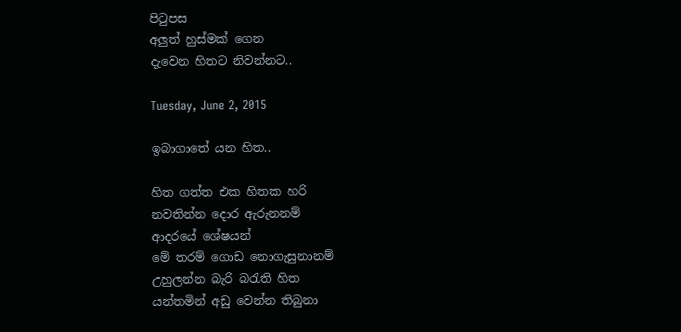පිටුපස
අලුත් හුස්මක් ගෙන
දැවෙන හිතට නිවන්නට..

Tuesday, June 2, 2015

ඉබාගාතේ යන හිත..

හිත ගත්ත එක හිතක හරි
නවතින්න දොර ඇරුනනම්
ආදරයේ ශේෂයන්
මේ තරම් ගොඩ නොගැසුනානම්
උහුලන්න බැරි බරැති හිත
යන්තමින් අඩු වෙන්න තිබුනා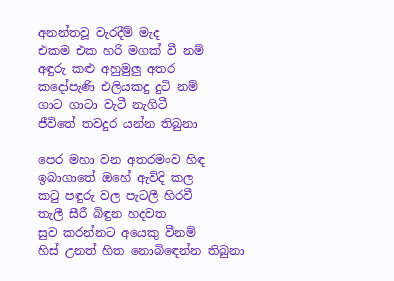අනන්තවූ වැරදීම් මැද
එකම එක හරි මගක් වී නම්
අඳුරු කළු අහුමුලු අතර
කදෝපැණි එලියකදු දුටි නම්
ගාට ගාටා වැටී නැගිටී
ජීවිතේ තවදුර යන්න තිබුනා

පෙර මහා වන අතරමංව හිඳ
ඉබාගාතේ ඔහේ ඇවිදි කල
කටු පඳුරු වල පැටලී හිරවී
තැලී සීරී බිඳුන හදවත
සුව කරන්නට අයෙකු වීනම්
හිස් උනත් හිත නොබිඳෙන්න තිබුනා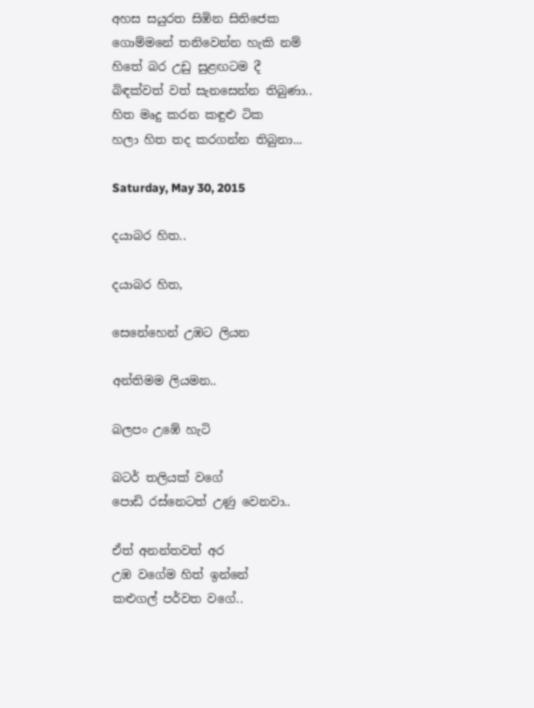අහස සයුරත සිඹින සිතිජෙක
ගොම්මනේ තනිවෙන්න හැකි නම්
හිතේ බර උඩු සුළඟටම දී
බිඳක්වත් වත් සැනසෙන්න තිබුණා..
හිත මෘදු කරන කඳුළු ටික
හලා හිත තද කරගන්න තිබුනා...

Saturday, May 30, 2015

දයාබර හිත..

දයාබර හිත,

සෙනේහෙන් උඹට ලියන

අන්තිමම ලියමන..

බලපං උඹේ හැටි

බටර් තලියක් වගේ
පොඩි රස්නෙටත් උණු වෙනවා..

ඒත් අනන්තවත් අර
උඹ වගේම හිත් ඉන්නේ
කළුගල් පර්වත වගේ..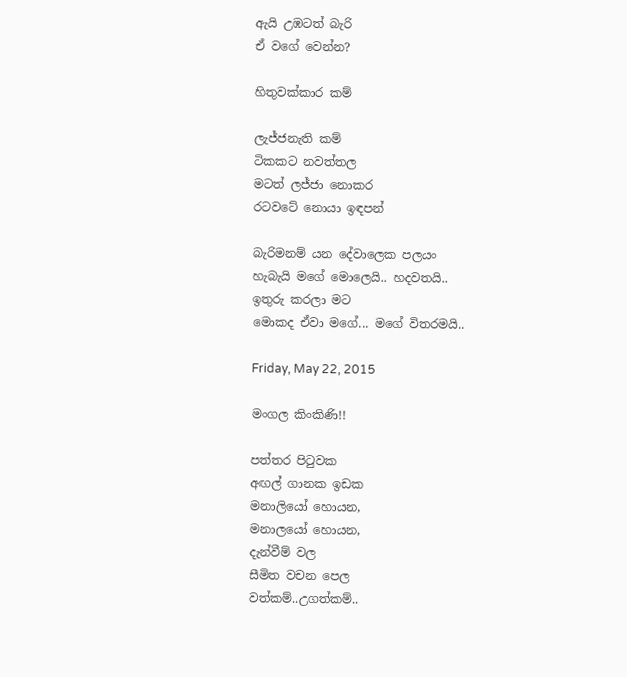ඇයි උඹටත් බැරි
ඒ වගේ වෙන්න?

හිතුවක්කාර කම්

ලැජ්ජනැති කම්
ටිකකට නවත්තල
මටත් ලජ්ජා නොකර
රටවටේ නොයා ඉඳපන්

බැරිමනම් යන දේවාලෙක පලයං
හැබැයි මගේ මොලෙයි.. හදවතයි..
ඉතුරු කරලා මට
මොකද ඒවා මගේ... මගේ විතරමයි..

Friday, May 22, 2015

මංගල කිංකිණි!!

පත්තර පිටුවක
අඟල් ගානක ඉඩක
මනාලියෝ හොයන,
මනාලයෝ හොයන,
දැන්වීම් වල
සීමිත වචන පෙල
වත්කම්..උගත්කම්..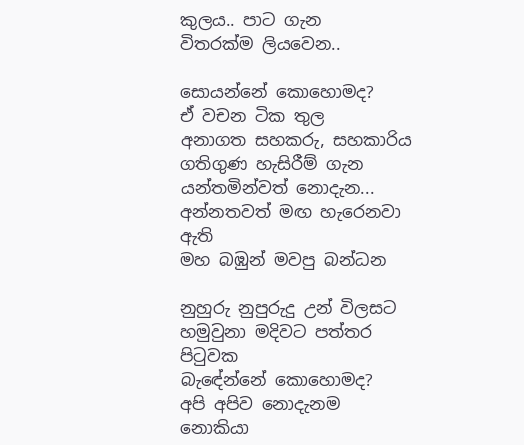කුලය.. පාට ගැන
විතරක්ම ලියවෙන..

සොයන්නේ කොහොමද?
ඒ වචන ටික තුල
අනාගත සහකරු, සහකාරිය
ගතිගුණ හැසිරීම් ගැන
යන්තමින්වත් නොදැන...
අන්නතවත් මඟ හැරෙනවා ඇති
මහ බඹුන් මවපු බන්ධන

නුහුරු නුපුරුදු උන් විලසට
හමුවුනා මදිවට පත්තර පිටුවක
බැඳේන්නේ කොහොමද?
අපි අපිව නොදැනම
නොකියා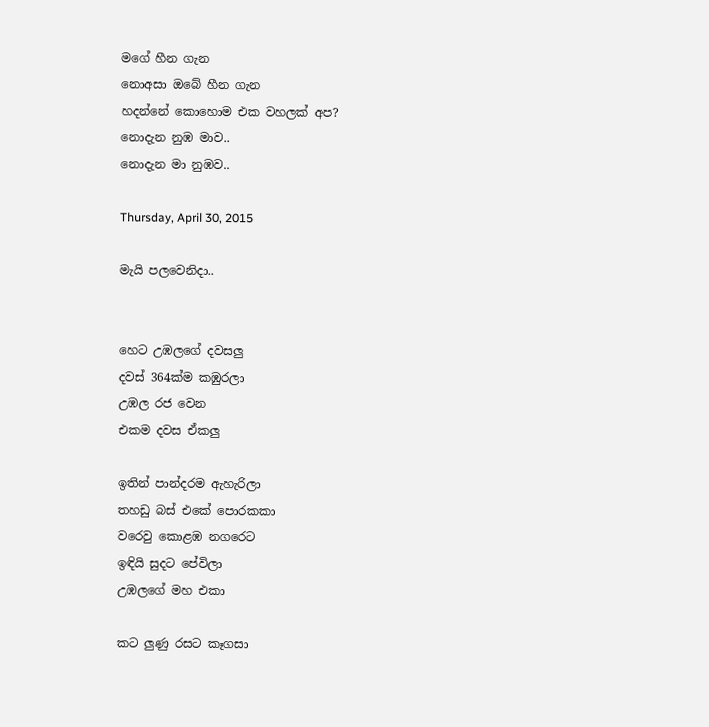මගේ හීන ගැන
නොඅසා ඔබේ හීන ගැන
හදන්නේ කොහොම එක වහලක් අප?
නොදැන නුඹ මාව..
නොදැන මා නුඹව..

Thursday, April 30, 2015

මැයි පලවෙනිදා..


හෙට උඹලගේ දවසලු
දවස් 364ක්ම කඹුරලා
උඹල රජ වෙන
එකම දවස ඒකලු

ඉතින් පාන්දරම ඇහැරිලා
තහඩු බස් එකේ පොරකකා
වරෙවු කොළඹ නගරෙට
ඉඳියි සුදට පේවිලා
උඹලගේ මහ එකා

කට ලුණු රසට කෑගසා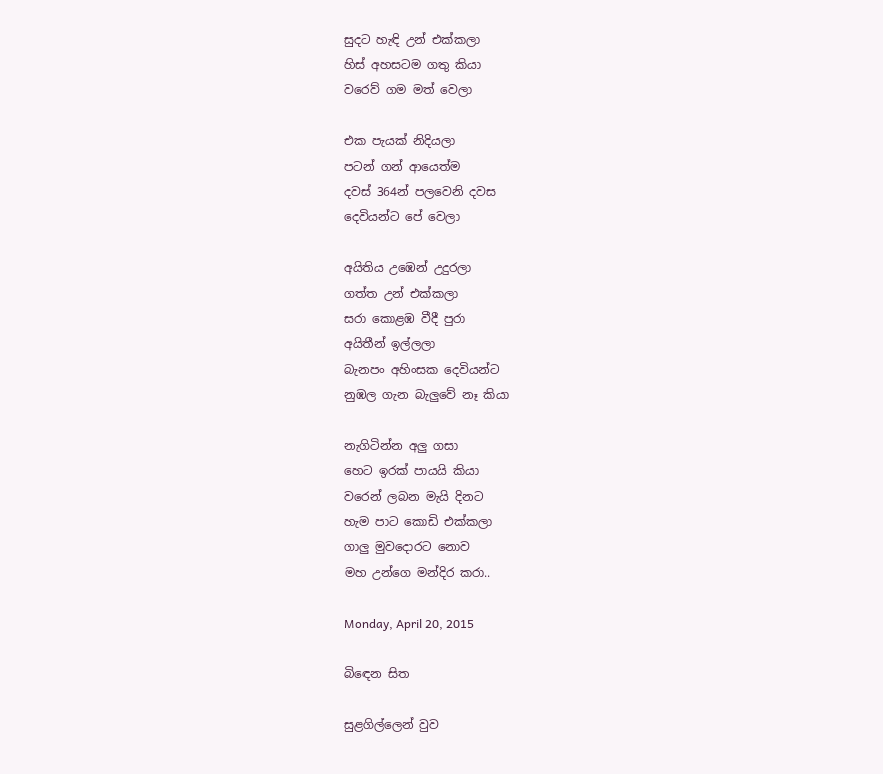සුදට හැඳි උන් එක්කලා
හිස් අහසටම ගතු කියා
වරෙව් ගම මත් වෙලා

එක පැයක් නිදියලා
පටන් ගන් ආයෙත්ම
දවස් 364න් පලවෙනි දවස
දෙවියන්ට පේ වෙලා

අයිතිය උඹෙන් උදුරලා
ගත්ත උන් එක්කලා
සරා කොළඹ වීදී පුරා
අයිතීන් ඉල්ලලා
බැනපං අහිංසක දෙවියන්ට
නුඹල ගැන බැලුවේ නෑ කියා

නැගිටින්න අලු ගසා
හෙට ඉරක් පායයි කියා
වරෙන් ලබන මැයි දිනට
හැම පාට කොඩි එක්කලා
ගාලු මුවදොරට නොව
මහ උන්ගෙ මන්දිර කරා..

Monday, April 20, 2015

බිඳෙන සිත

සුළගිල්ලෙන් වුව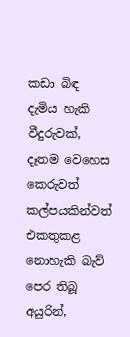කඩා බිඳ දැමිය හැකි
වීදුරුවක්,
දෑතම වෙහෙස කෙරුවත්
කල්පයකින්වත්
එකතුකළ නොහැකි බැව්
පෙර තිබූ අයුරින්,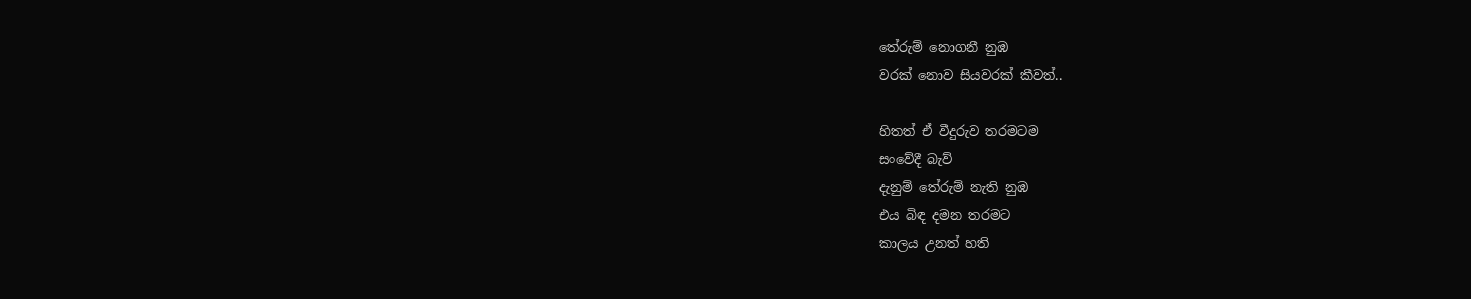තේරුම් නොගනී නුඹ
වරක් නොව සියවරක් කීවත්..

හිතත් ඒ වීදුරුව තරමටම
සංවේදී බැව්
දැනුම් තේරුම් නැති නුඹ
එය බිඳ දමන තරමට
කාලය උනත් හති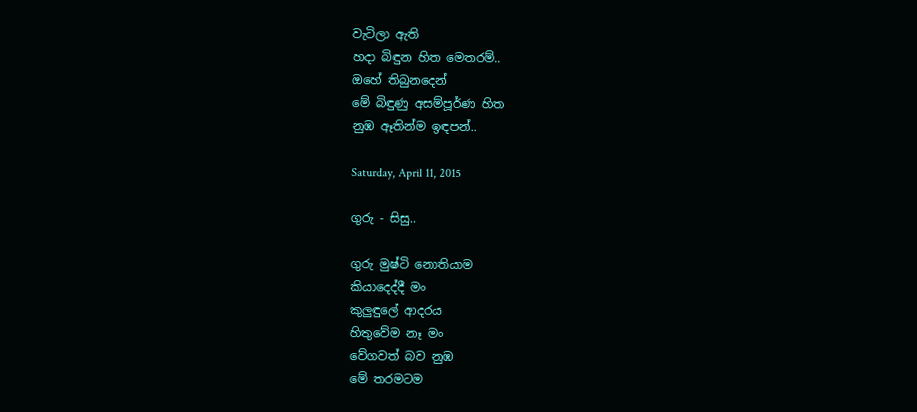වැටිලා ඇති
හදා බිඳුන හිත මෙතරම්..
ඔහේ තිබුනදෙන්
මේ බිඳුණු අසම්පූර්ණ හිත
නුඹ ඈතින්ම ඉඳපන්..

Saturday, April 11, 2015

ගුරු - සිසු..

ගුරු මුෂ්ටි නොතියාම
කියාදෙද්දී මං
කුලුඳුලේ ආදරය
හිතුවේම නෑ මං
වේගවත් බව නුඹ
මේ තරමටම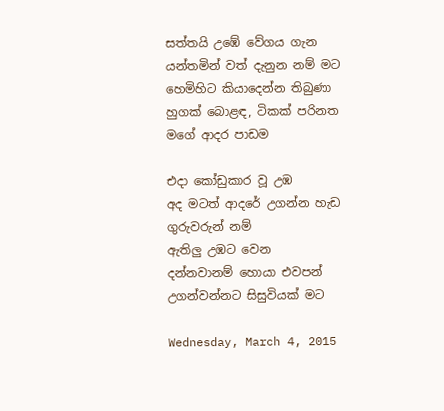සත්තයි උඹේ වේගය ගැන
යන්තමින් වත් දැනුන නම් මට
හෙමිහිට කියාදෙන්න තිබුණා
හුගක් බොළඳ, ටිකක් පරිනත
මගේ ආදර පාඩම

එදා කෝඩුකාර වූ උඹ
අද මටත් ආදරේ උගන්න හැඩ
ගුරුවරුන් නම්
ඇතිලු උඹට වෙන
දන්නවානම් හොයා එවපන්
උගන්වන්නට සිසුවියක් මට

Wednesday, March 4, 2015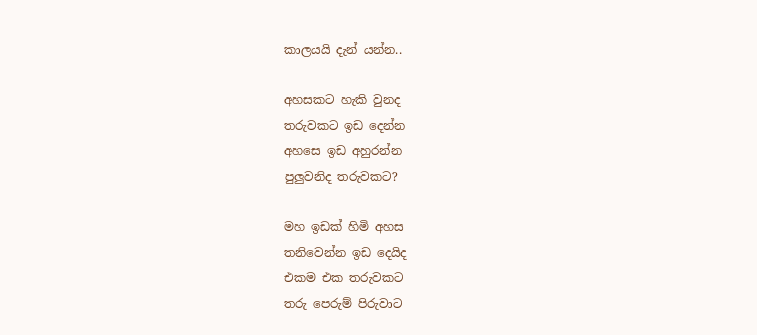කාලයයි දැන් යන්න..

අහසකට හැකි වුනද
තරුවකට ඉඩ දෙන්න
අහසෙ ඉඩ අහුරන්න
පුලුවනිද තරුවකට?

මහ ඉඩක් හිමි අහස
තනිවෙන්න ඉඩ දෙයිද
එකම එක තරුවකට
තරු පෙරුම් පිරුවාට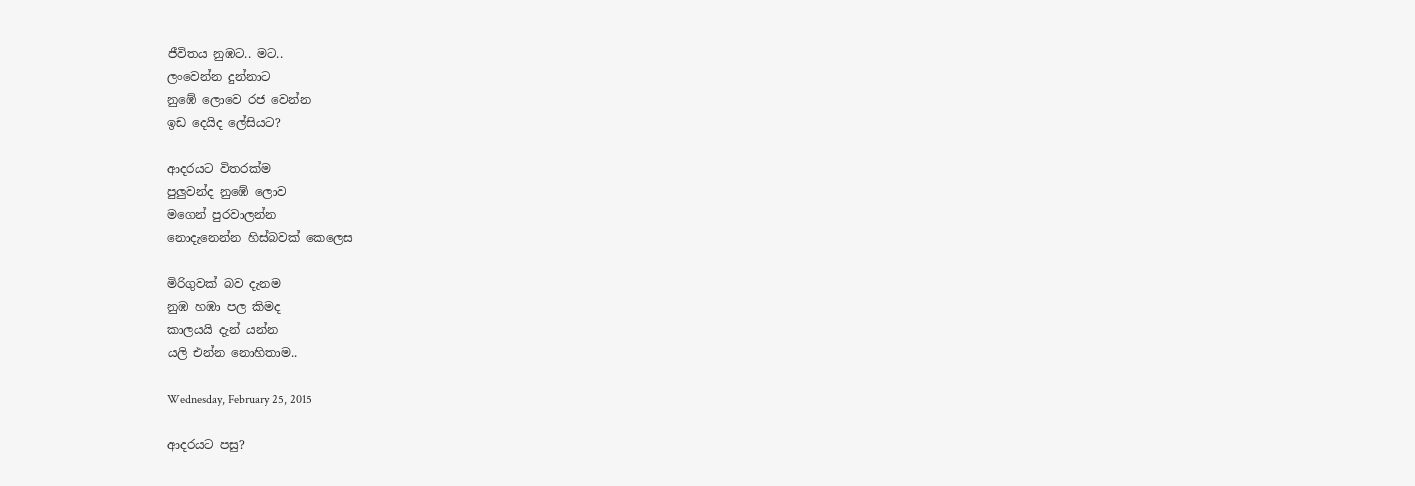ජීවිතය නුඹට.. මට..
ලංවෙන්න දුන්නාට
නුඹේ ලොවෙ රජ වෙන්න
ඉඩ දෙයිද ලේසියට?

ආදරයට විතරක්ම
පුලුවන්ද නුඹේ ලොව
මගෙන් පුරවාලන්න
නොදැනෙන්න හිස්බවක් කෙලෙස

මිරිගුවක් බව දැනම
නුඹ හඹා පල කිමද
කාලයයි දැන් යන්න
යලි එන්න නොහිතාම..

Wednesday, February 25, 2015

ආදරයට පසු?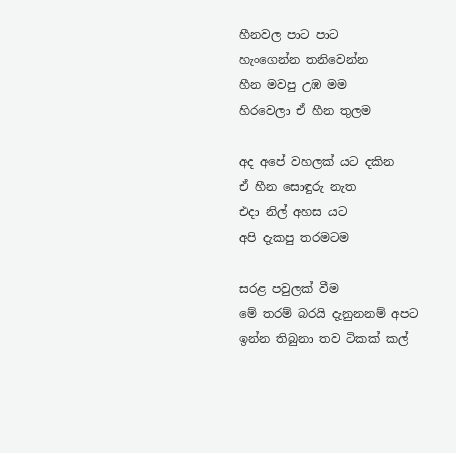හීනවල පාට පාට
හැංගෙන්න තනිවෙන්න
හීන මවපු උඹ මම
හිරවෙලා ඒ හීන තුලම

අද අපේ වහලක් යට දකින
ඒ හීන සොඳුරු නැත
එදා නිල් අහස යට
අපි දැකපු තරමටම

සරළ පවුලක් වීම
මේ තරම් බරයි දැනුනනම් අපට
ඉන්න තිබුනා තව ටිකක් කල්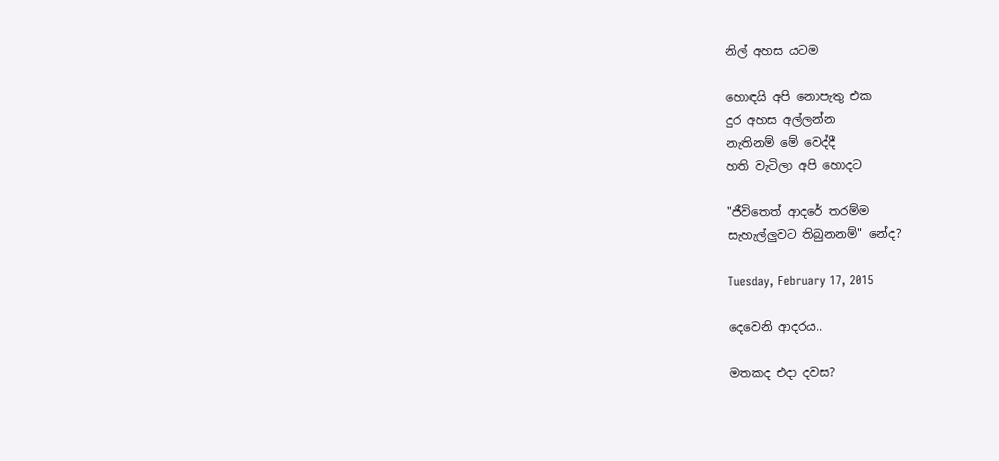නිල් අහස යටම

හොඳයි අපි නොපැතු එක
දුර අහස අල්ලන්න
නැතිනම් මේ වෙද්දී
හති වැටිලා අපි හොදට

"ජීවිතෙත් ආදරේ තරම්ම
සැහැල්ලුවට තිබුනනම්" නේද?

Tuesday, February 17, 2015

දෙවෙනි ආදරය..

මතකද එදා දවස?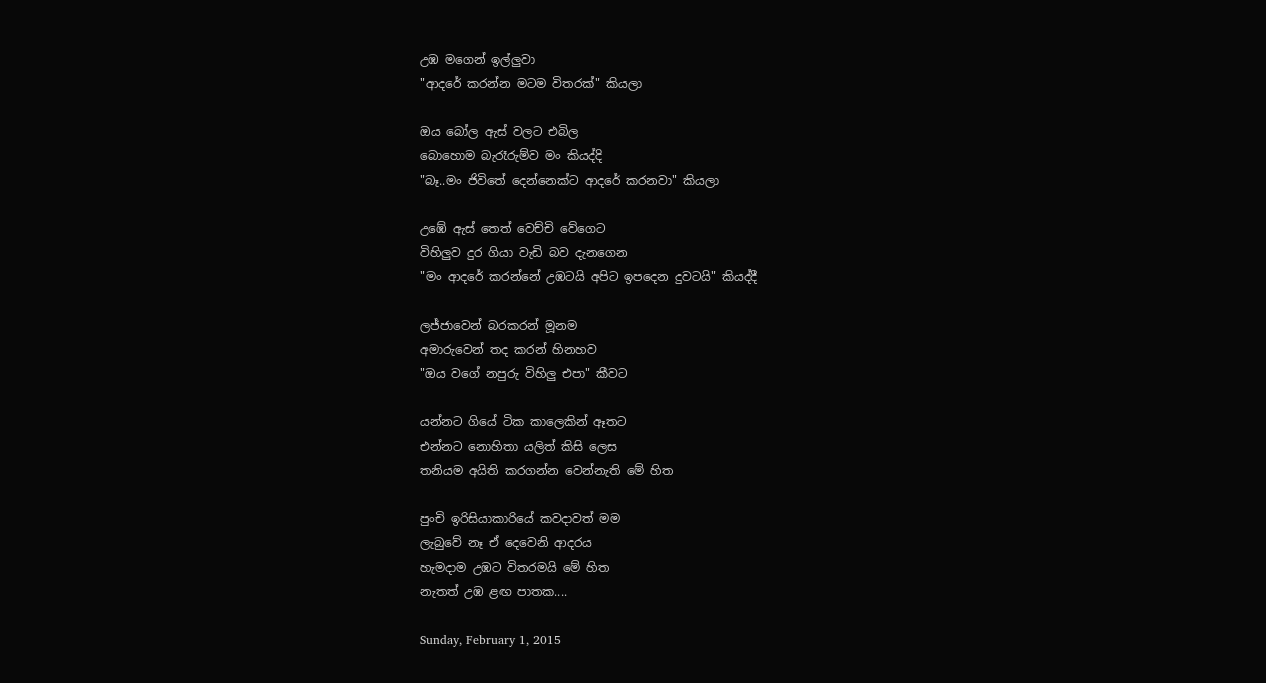උඹ මගෙන් ඉල්ලුවා
"ආදරේ කරන්න මටම විතරක්" කියලා

ඔය බෝල ඇස් වලට එබිල
බොහොම බැරෑරුම්ව මං කියද්දි
"බෑ..මං ජිවිතේ දෙන්නෙක්ට ආදරේ කරනවා" කියලා

උඹේ ඇස් තෙත් වෙච්චි වේගෙට
විහිලුව දුර ගියා වැඩි බව දැනගෙන
"මං ආදරේ කරන්නේ උඹටයි අපිට ඉපදෙන දුවටයි" කියද්දී

ලජ්ජාවෙන් බරකරන් මූනම
අමාරුවෙන් තද කරන් හිනහව
"ඔය වගේ නපුරු විහිලු එපා" කීවට

යන්නට ගියේ ටික කාලෙකින් ඈතට
එන්නට නොහිතා යලිත් කිසි ලෙස
තනියම අයිති කරගන්න වෙන්නැති මේ හිත

පුංචි ඉරිසියාකාරියේ කවදාවත් මම
ලැබුවේ නෑ ඒ දෙවෙනි ආදරය
හැමදාම උඹට විතරමයි මේ හිත
නැතත් උඹ ළඟ පාතක....

Sunday, February 1, 2015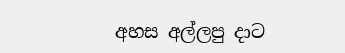අහස අල්ලපු දාට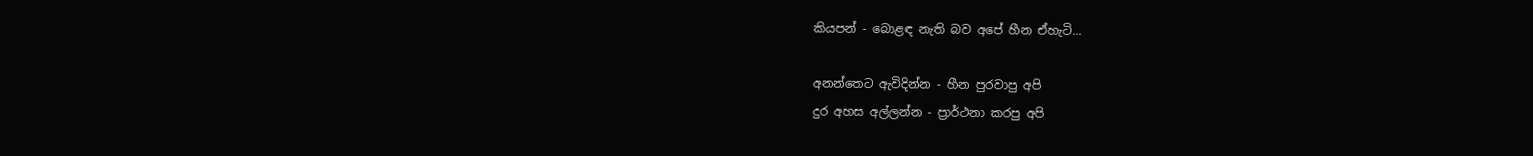කියපන් - බොළඳ නැති බව අපේ හීන ඒහැටි...

අනන්තෙට ඇවිදින්න - හීන පුරවාපු අපි
දුර අහස අල්ලන්න - ප්‍රාර්ථනා කරපු අපි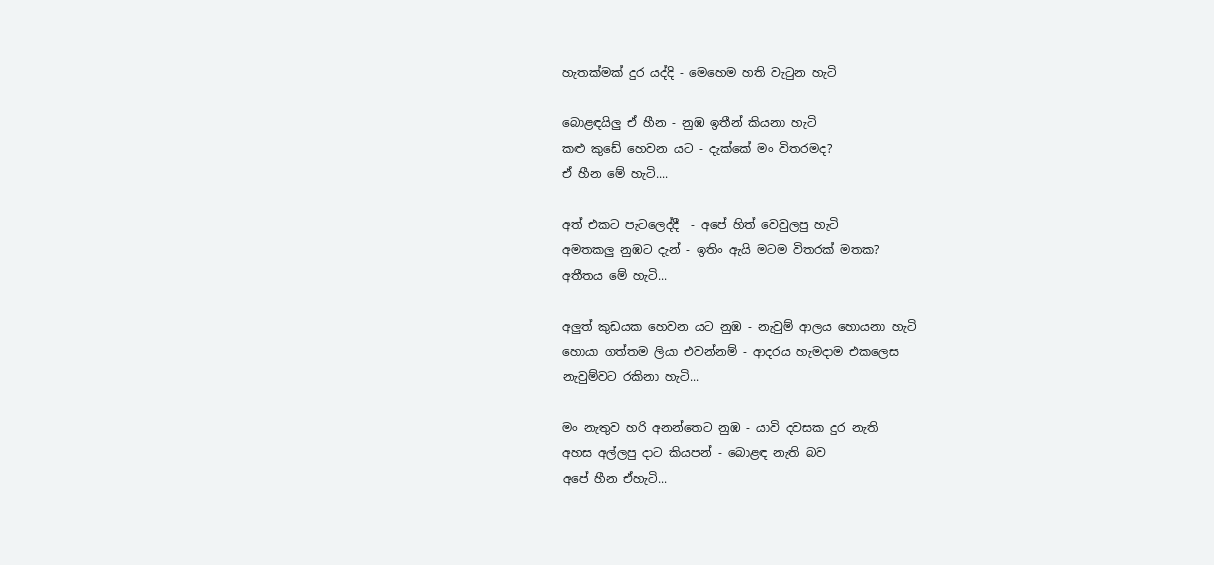හැතක්මක් දුර යද්දි - මෙහෙම හති වැටුන හැටි

බොළඳයිලු ඒ හීන - නුඹ ඉතීන් කියනා හැටි
කළු කුඩේ හෙවන යට - දැක්කේ මං විතරමද?
ඒ හීන මේ හැටි....

අත් එකට පැටලෙද්දී  - අපේ හිත් වෙවුලපු හැටි
අමතකලු නුඹට දැන් - ඉතිං ඇයි මටම විතරක් මතක?
අතීතය මේ හැටි...

අලුත් කුඩයක හෙවන යට නුඹ - නැවුම් ආලය හොයනා හැටි
හොයා ගත්තම ලියා එවන්නම් - ආදරය හැමදාම එකලෙස
නැවුම්වට රකිනා හැටි...

මං නැතුව හරි අනන්තෙට නුඹ - යාවි දවසක දුර නැති
අහස අල්ලපු දාට කියපන් - බොළඳ නැති බව
අපේ හීන ඒහැටි...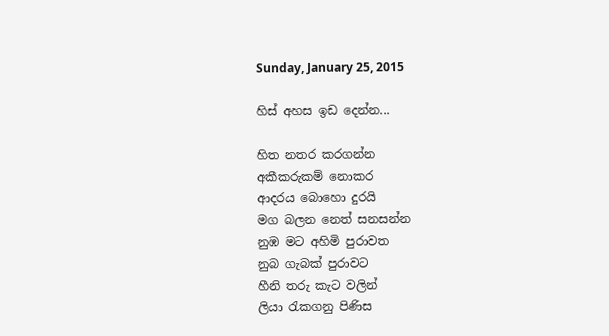Sunday, January 25, 2015

හිස් අහස ඉඩ දෙන්න...

හිත නතර කරගන්න
අකීකරුකම් නොකර
ආදරය බොහො දුරයි
මග බලන නෙත් සනසන්න
නුඹ මට අහිමි පුරාවත
නුබ ගැබක් පුරාවට
හීනි තරු කැට වලින්
ලියා රැකගනු පිණිස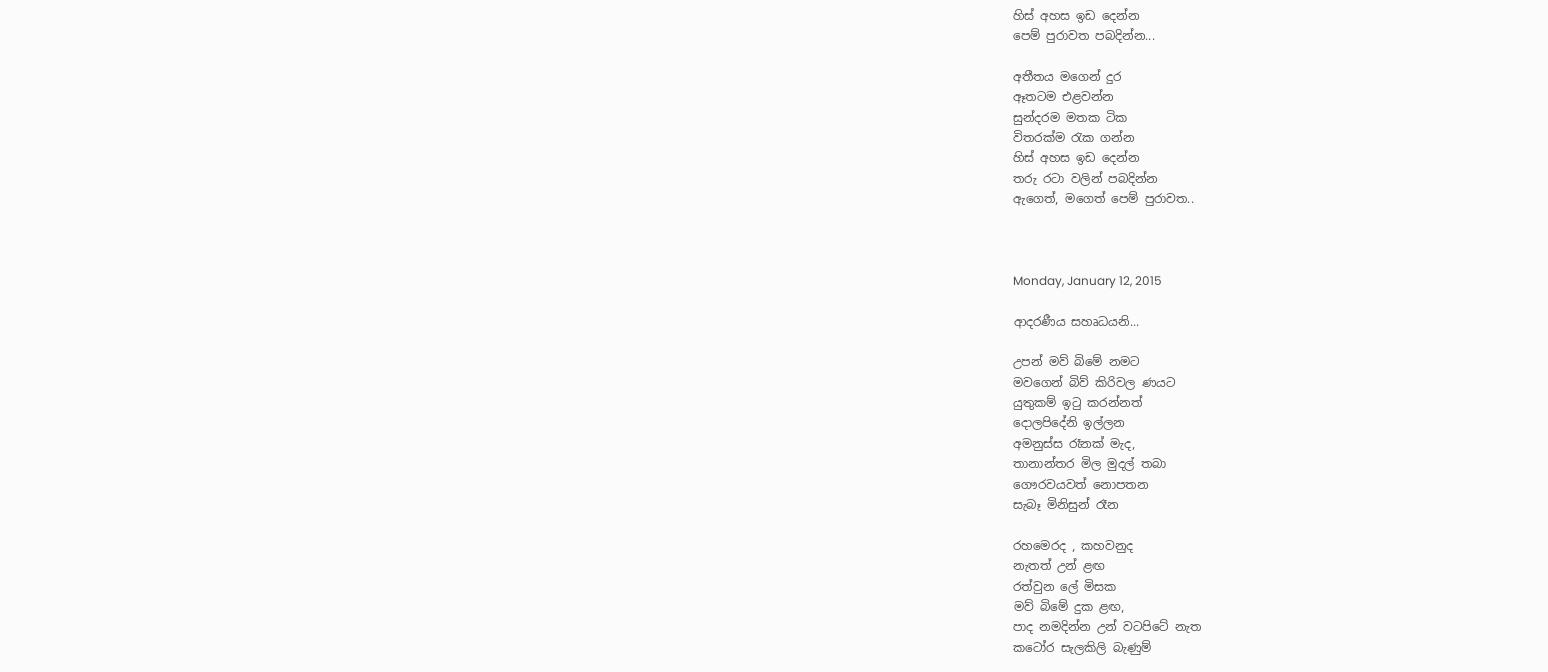හිස් අහස ඉඩ දෙන්න
පෙම් පුරාවත පබදින්න...

අතීතය මගෙන් දුර
ඈතටම එළවන්න
සුන්දරම මතක ටික
විතරක්ම රැක ගන්න
හිස් අහස ඉඩ දෙන්න
තරු රටා වලින් පබදින්න
ඇගෙත්, මගෙත් පෙම් පුරාවත..



Monday, January 12, 2015

ආදරණීය සහෘධයනි...

උපන් මව් බිමේ නමට
මවගෙන් බිව් කිරිවල ණයට
යුතුකම් ඉටු කරන්නත්
දොලපිදේනි ඉල්ලන
අමනුස්ස රෑනක් මැද,
තානාන්තර මිල මුදල් තබා
ගෞරවයවත් නොපතන
සැබෑ මිනිසුන් රෑන

රහමෙරද , කහවනුද
නැතත් උන් ළඟ
රත්වුන ලේ මිසක
මව් බිමේ දුක ළඟ,
පාද නමදින්න උන් වටපිටේ නැත
කටෝර සැලකිලි බැණුම්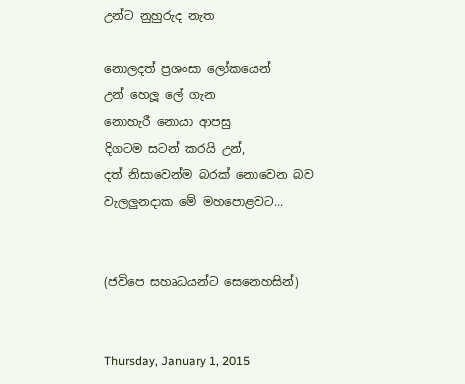උන්ට නුහුරුද නැත

නොලදත් ප්‍රශංසා ලෝකයෙන්
උන් හෙලූ ලේ ගැන
නොහැරී නොයා ආපසු
දිගටම සටන් කරයි උන්,
දත් නිසාවෙන්ම බරක් නොවෙන බව
වැලලුනදාක මේ මහපොළවට...


(ජවිපෙ සහෘධයන්ට සෙනෙහසින්)


Thursday, January 1, 2015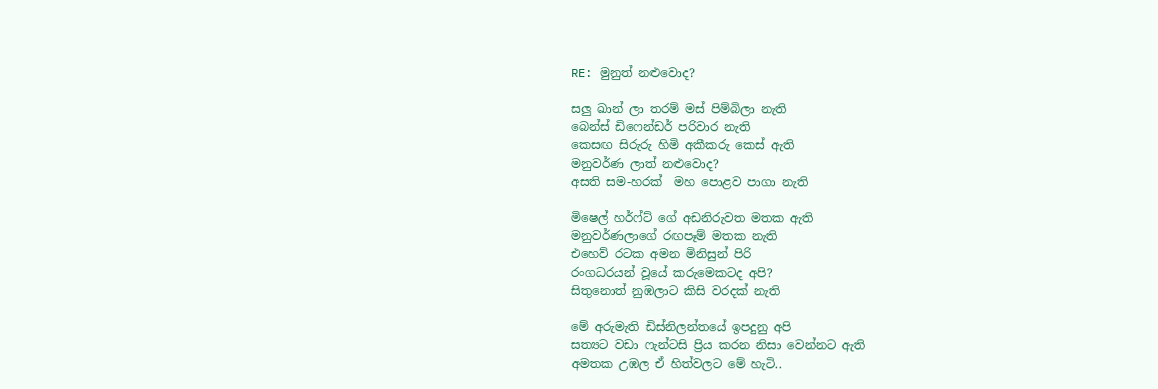RE: මුනුත් නළුවොද?

සලු ඛාන් ලා තරම් මස් පිම්බිලා නැති
බෙන්ස් ඩිෆෙන්ඩර් පරිවාර නැති
කෙසඟ සිරුරු හිමි අකීකරු කෙස් ඇති
මනුවර්ණ ලාත් නළුවොද?
අසති සම-හරක්  මහ පොළව පාගා නැති

මිෂෙල් හර්ෆ්ට් ගේ අඩනිරුවත මතක ඇති
මනුවර්ණලාගේ රඟපෑම් මතක නැති
එහෙව් රටක අමන මිනිසුන් පිරි
රංගධරයන් වූයේ කරුමෙකටද අපි?
සිතුනොත් නුඹලාට කිසි වරදක් නැති

මේ අරුමැති ඩිස්නිලන්තයේ ඉපදුනු අපි
සත්‍යට වඩා ෆැන්ටසි ප්‍රිය කරන නිසා වෙන්නට ඇති
අමතක උඹල ඒ හිත්වලට මේ හැටි..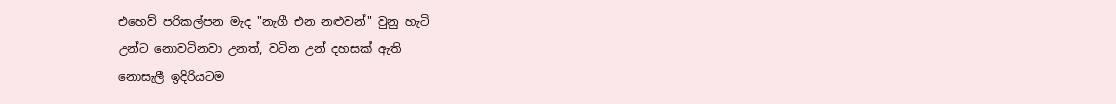එහෙව් පරිකල්පන මැද "නැගී එන නළුවන්" වුනු හැටි
උන්ට නොවටිනවා උනත්, වටින උන් දහසක් ඇති
නොසැලී ඉදිරියටම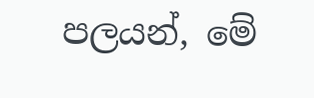පලයන්, මේ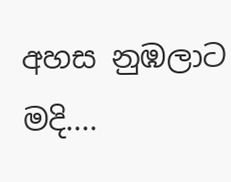අහස නුඹලාට මදි....